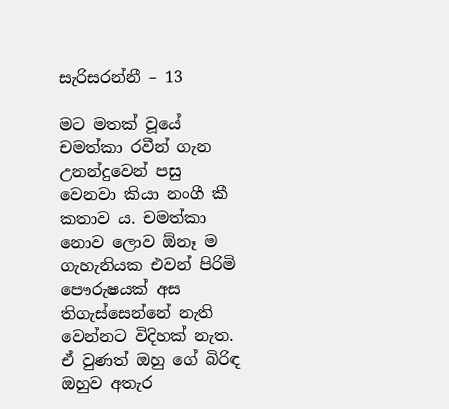සැරිසරන්නී – 13

මට මතක් වූයේ චමත්කා රවීන් ගැන උනන්දුවෙන් පසු වෙනවා කියා නංගී කී කතාව ය. චමත්කා නොව ලොව ඕනෑ ම ගැහැනියක එවන් පිරිමි පෞරුෂයක් අස තිගැස්සෙන්නේ නැති වෙන්නට විදිහක් නැත. ඒ වුණත් ඔහු ගේ බිරිඳ ඔහුව අතැර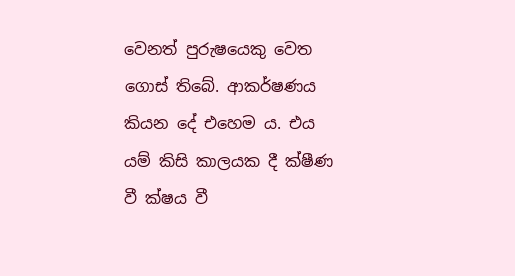වෙනත් පුරුෂයෙකු වෙත ගොස් තිබේ. ආකර්ෂණය කියන දේ එහෙම ය. එය යම් කිසි කාලයක දී ක්ෂීණ වී ක්ෂය වී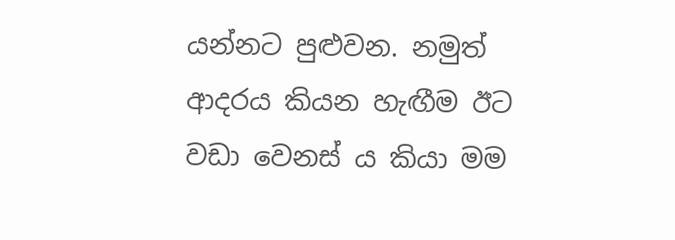යන්නට පුළුවන. නමුත් ආදරය කියන හැඟීම ඊට වඩා වෙනස් ය කියා මම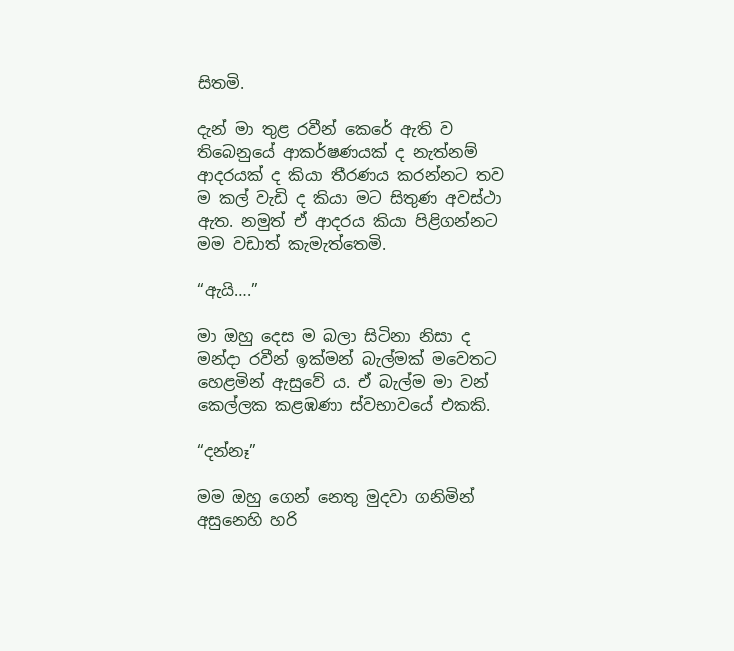සිතමි.

දැන් මා තුළ රවීන් කෙරේ ඇති ව තිබෙනුයේ ආකර්ෂණයක් ද නැත්නම් ආදරයක් ද කියා තීරණය කරන්නට තව ම කල් වැඩි ද කියා මට සිතුණ අවස්ථා ඇත. නමුත් ඒ ආදරය කියා පිළිගන්නට මම වඩාත් කැමැත්තෙමි.

“ඇයි….”

මා ඔහු දෙස ම බලා සිටිනා නිසා ද මන්දා රවීන් ඉක්මන් බැල්මක් මවෙතට හෙළමින් ඇසුවේ ය. ඒ බැල්ම මා වන් කෙල්ලක කළඹණා ස්වභාවයේ එකකි.

“දන්නෑ”

මම ඔහු ගෙන් නෙතු මුදවා ගනිමින් අසුනෙහි හරි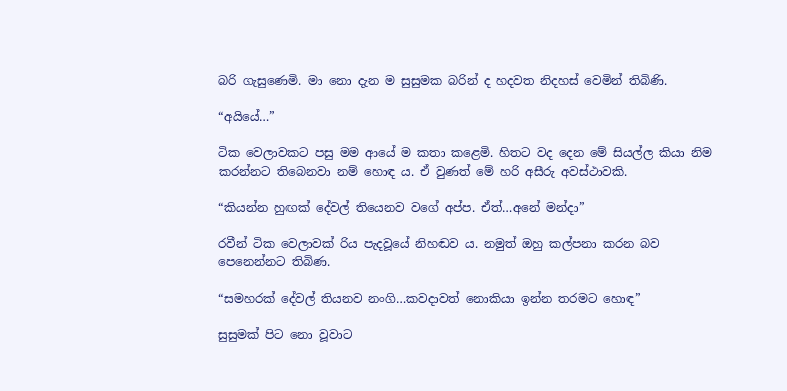බරි ගැසුණෙමි. මා නො දැන ම සුසුමක බරින් ද හදවත නිදහස් වෙමින් තිබිණි.

“අයියේ…”

ටික වෙලාවකට පසු මම ආයේ ම කතා කළෙමි. හිතට වද දෙන මේ සියල්ල කියා නිම කරන්නට තිබෙනවා නම් හොඳ ය. ඒ වුණත් මේ හරි අසීරු අවස්ථාවකි.

“කියන්න හුඟක් දේවල් තියෙනව වගේ අප්ප. ඒත්…අනේ මන්දා”

රවීන් ටික වෙලාවක් රිය පැදවූයේ නිහඬව ය. නමුත් ඔහු කල්පනා කරන බව පෙනෙන්නට තිබිණ.

“සමහරක් දේවල් තියනව නංගි…කවදාවත් නොකියා ඉන්න තරමට හොඳ”

සුසුමක් පිට නො වූවාට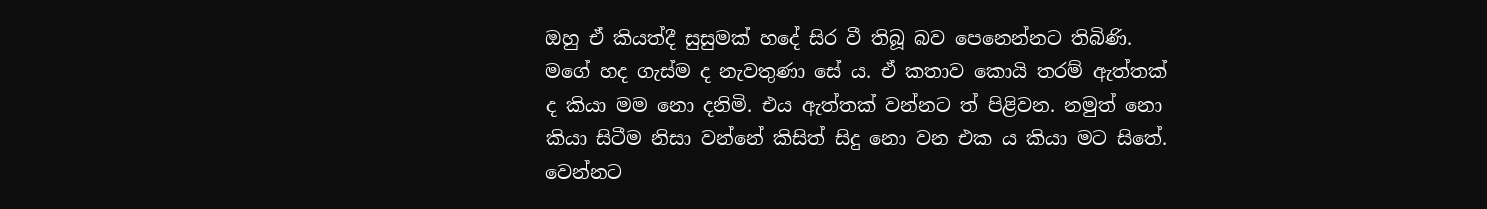ඔහු ඒ කියත්දී සුසුමක් හදේ සිර වී තිබූ බව පෙනෙන්නට තිබිණි. මගේ හද ගැස්ම ද නැවතුණා සේ ය. ඒ කතාව කොයි තරම් ඇත්තක් ද කියා මම නො දනිමි. එය ඇත්තක් වන්නට ත් පිළිවන. නමුත් නො කියා සිටීම නිසා වන්නේ කිසිත් සිදු නො වන එක ය කියා මට සිතේ. වෙන්නට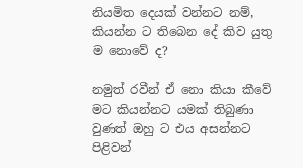නියමිත දෙයක් වන්නට නම්, කියන්න ට තිබෙන දේ කිව යුතු ම නොවේ ද?

නමුත් රවීන් ඒ නො කියා කීවේ මට කියන්නට යමක් තිබුණා වුණත් ඔහු ට එය අසන්නට පිළිවන්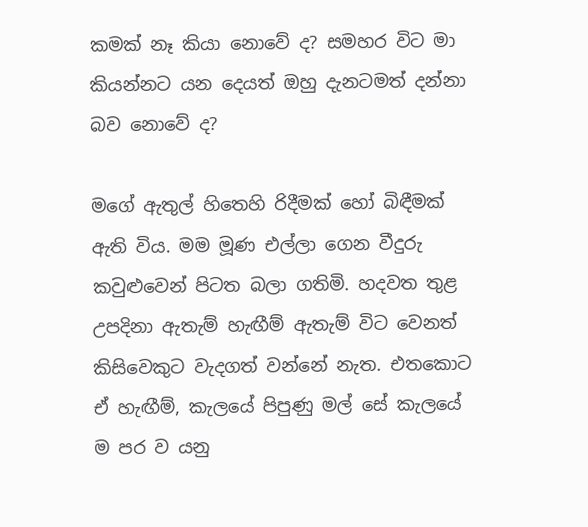කමක් නෑ කියා නොවේ ද? සමහර විට මා කියන්නට යන දෙයත් ඔහු දැනටමත් දන්නා බව නොවේ ද?

මගේ ඇතුල් හිතෙහි රිදීමක් හෝ බිඳීමක් ඇති විය. මම මූණ එල්ලා ගෙන වීදුරු කවුළුවෙන් පිටත බලා ගතිමි. හදවත තුළ උපදිනා ඇතැම් හැඟීම් ඇතැම් විට වෙනත් කිසිවෙකුට වැදගත් වන්නේ නැත. එතකොට ඒ හැඟීම්, කැලයේ පිපුණු මල් සේ කැලයේ ම පර ව යනු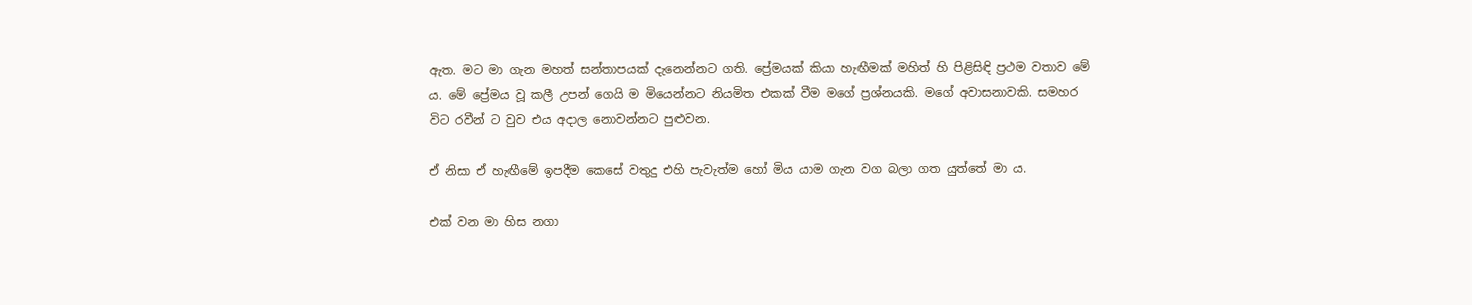ඇත. මට මා ගැන මහත් සන්තාපයක් දැනෙන්නට ගති. ප්‍රේමයක් කියා හැඟීමක් මහිත් හි පිළිසිඳි ප්‍රථම වතාව මේ ය. මේ ප්‍රේමය වූ කලී උපන් ගෙයි ම මියෙන්නට නියමිත එකක් වීම මගේ ප්‍රශ්නයකි. මගේ අවාසනාවකි. සමහර විට රවීන් ට වුව එය අදාල නොවන්නට පුළුවන.

ඒ නිසා ඒ හැඟීමේ ඉපදීම කෙසේ වතුදු එහි පැවැත්ම හෝ මිය යාම ගැන වග බලා ගත යුත්තේ මා ය.

එක් වන මා හිස නගා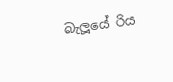බැලූයේ රිය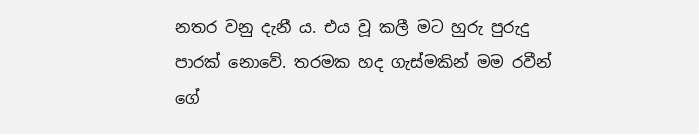නතර වනු දැනී ය. එය වූ කලී මට හුරු පුරුදු පාරක් නොවේ. තරමක හද ගැස්මකින් මම රවීන් ගේ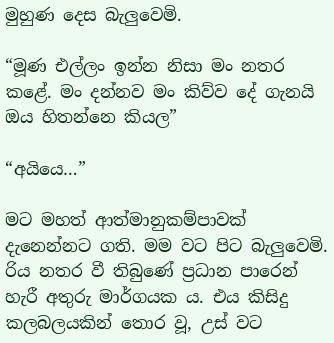මුහුණ දෙස බැලුවෙමි.

“මූණ එල්ලං ඉන්න නිසා මං නතර කළේ. මං දන්නව මං කිව්ව දේ ගැනයි ඔය හිතන්නෙ කියල”

“අයියෙ…”

මට මහත් ආත්මානුකම්පාවක් දැනෙන්නට ගති. මම වට පිට බැලුවෙමි. රිය නතර වී තිබුණේ ප්‍රධාන පාරෙන් හැරී අතුරු මාර්ගයක ය. එය කිසිදු කලබලයකින් තොර වූ, උස් වට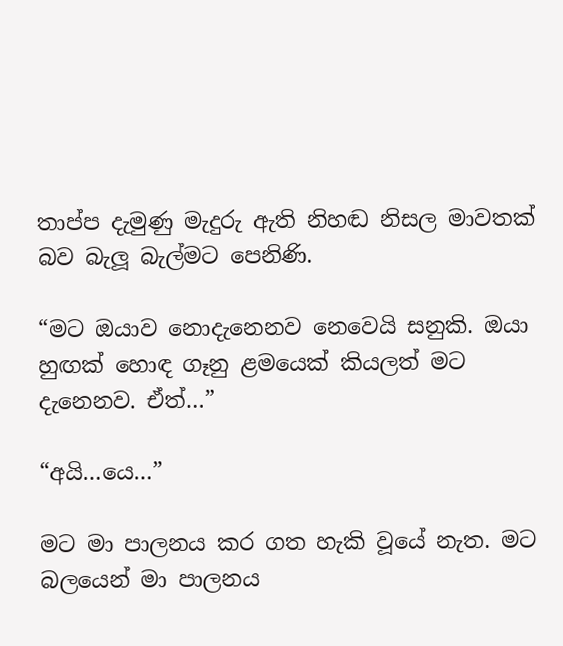තාප්ප දැමුණු මැදුරු ඇති නිහඬ නිසල මාවතක් බව බැලූ බැල්මට පෙනිණි.

“මට ඔයාව නොදැනෙනව නෙවෙයි සනුකි. ඔයා හුඟක් හොඳ ගෑනු ළමයෙක් කියලත් මට දැනෙනව. ඒත්…”

“අයි…යෙ…”

මට මා පාලනය කර ගත හැකි වූයේ නැත. මට බලයෙන් මා පාලනය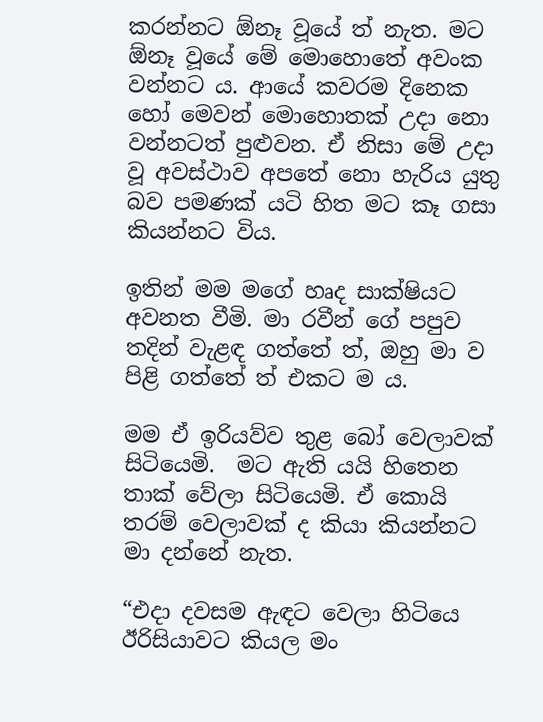කරන්නට ඕනෑ වූයේ ත් නැත. මට ඕනෑ වූයේ මේ මොහොතේ අවංක වන්නට ය. ආයේ කවරම දිනෙක හෝ මෙවන් මොහොතක් උදා නො වන්නටත් පුළුවන. ඒ නිසා මේ උදා වූ අවස්ථාව අපතේ නො හැරිය යුතු බව පමණක් යටි හිත මට කෑ ගසා කියන්නට විය.

ඉතින් මම මගේ හෘද සාක්ෂියට අවනත වීමි. මා රවීන් ගේ පපුව තදින් වැළඳ ගත්තේ ත්, ඔහු මා ව පිළි ගත්තේ ත් එකට ම ය.

මම ඒ ඉරියව්ව තුළ බෝ වෙලාවක් සිටියෙමි.  මට ඇති යයි හිතෙන තාක් වේලා සිටියෙමි. ඒ කොයි තරම් වෙලාවක් ද කියා කියන්නට මා දන්නේ නැත.

“එදා දවසම ඇඳට වෙලා හිටියෙ ඊරිසියාවට කියල මං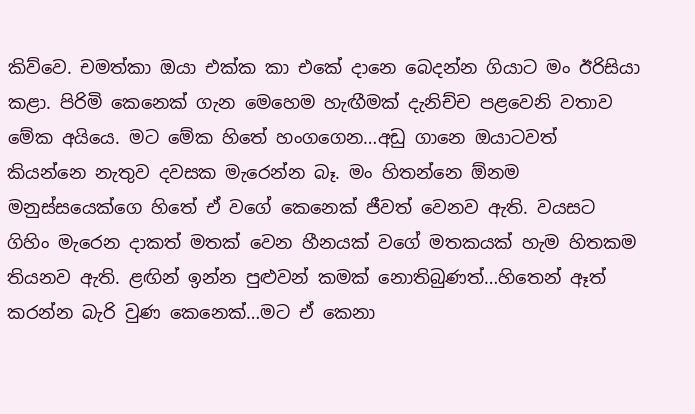කිව්වෙ. චමත්කා ඔයා එක්ක කා එකේ දානෙ බෙදන්න ගියාට මං ඊරිසියා කළා. පිරිමි කෙනෙක් ගැන මෙහෙම හැඟීමක් දැනිච්ච පළවෙනි වතාව මේක අයියෙ. මට මේක හිතේ හංගගෙන…අඩු ගානෙ ඔයාටවත් කියන්නෙ නැතුව දවසක මැරෙන්න බෑ. මං හිතන්නෙ ඕනම මනුස්සයෙක්ගෙ හිතේ ඒ වගේ කෙනෙක් ජීවත් වෙනව ඇති. වයසට ගිහිං මැරෙන දාකත් මතක් වෙන හීනයක් වගේ මතකයක් හැම හිතකම තියනව ඇති. ළඟින් ඉන්න පුළුවන් කමක් නොතිබුණත්…හිතෙන් ඈත් කරන්න බැරි වුණ කෙනෙක්…මට ඒ කෙනා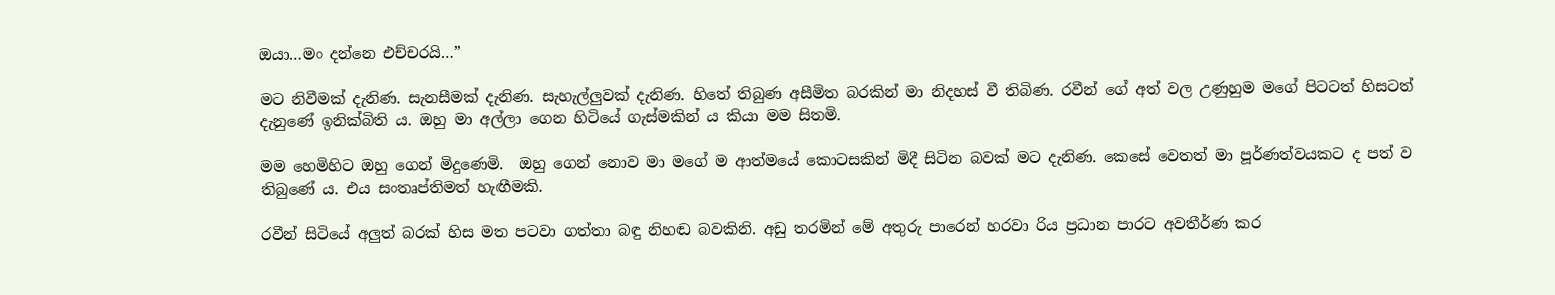ඔයා…මං දන්නෙ එච්චරයි…”

මට නිවීමක් දැනිණ. සැනසීමක් දැනිණ. සැහැල්ලුවක් දැනිණ. හිතේ තිබුණ අසීමිත බරකින් මා නිදහස් වී තිබිණ. රවීන් ගේ අත් වල උණුහුම මගේ පිටටත් හිසටත් දැනුණේ ඉනික්බිති ය. ඔහු මා අල්ලා ගෙන හිටියේ ගැස්මකින් ය කියා මම සිතමි.

මම හෙමිහිට ඔහු ගෙන් මිදුණෙමි.  ඔහු ගෙන් නොව මා මගේ ම ආත්මයේ කොටසකින් මිදී සිටින බවක් මට දැනිණ. කෙසේ වෙතත් මා පූර්ණත්වයකට ද පත් ව තිබුණේ ය. එය සංතෘප්තිමත් හැඟීමකි.

රවීන් සිටියේ අලුත් බරක් හිස මත පටවා ගත්තා බඳු නිහඬ බවකිනි. අඩු තරමින් මේ අතුරු පාරෙන් හරවා රිය ප්‍රධාන පාරට අවතීර්ණ කර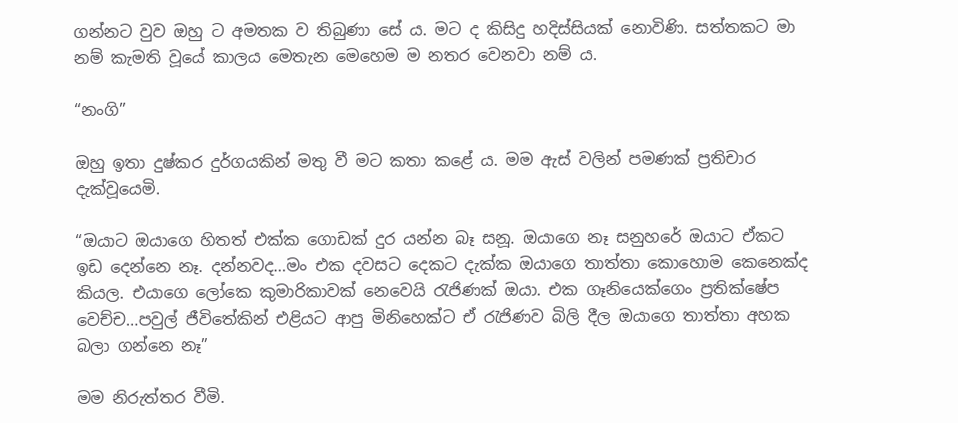ගන්නට වුව ඔහු ට අමතක ව තිබුණා සේ ය. මට ද කිසිදු හදිස්සියක් නොවිණි. සත්තකට මා නම් කැමති වූයේ කාලය මෙතැන මෙහෙම ම නතර වෙනවා නම් ය.

“නංගි”

ඔහු ඉතා දුෂ්කර දුර්ගයකින් මතු වී මට කතා කළේ ය. මම ඇස් වලින් පමණක් ප්‍රතිචාර දැක්වූයෙමි.

“ඔයාට ඔයාගෙ හිතත් එක්ක ගොඩක් දුර යන්න බෑ සනූ. ඔයාගෙ නෑ සනුහරේ ඔයාට ඒකට ඉඩ දෙන්නෙ නෑ. දන්නවද…මං එක දවසට දෙකට දැක්ක ඔයාගෙ තාත්තා කොහොම කෙනෙක්ද කියල. එයාගෙ ලෝකෙ කුමාරිකාවක් නෙවෙයි රැජිණක් ඔයා. එක ගෑනියෙක්ගෙං ප්‍රතික්ෂේප වෙච්ච…පවුල් ජීවිතේකින් එළියට ආපු මිනිහෙක්ට ඒ රැජිණව බිලි දීල ඔයාගෙ තාත්තා අහක බලා ගන්නෙ නෑ”

මම නිරුත්තර වීමි.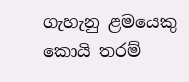ගැහැනු ළමයෙකු කොයි තරම්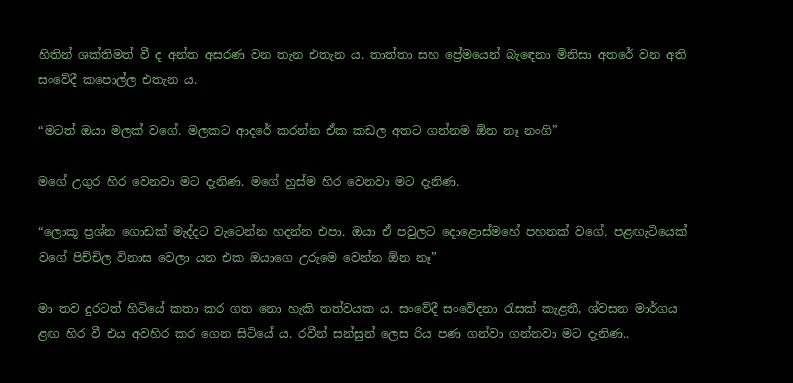හිතින් ශක්තිමත් වී ද අන්ත අසරණ වන තැන එතැන ය. තාත්තා සහ ප්‍රේමයෙන් බැඳෙනා මිනිසා අතරේ වන අති සංවේදී කපොල්ල එතැන ය.

“මටත් ඔයා මලක් වගේ. මලකට ආදරේ කරන්න ඒක කඩල අතට ගන්නම ඕන නෑ නංගි”

මගේ උගුර හිර වෙනවා මට දැනිණ. මගේ හුස්ම හිර වෙනවා මට දැනිණ.

“ලොකූ ප්‍රශ්න ගොඩක් මැද්දට වැටෙන්න හදන්න එපා. ඔයා ඒ පවුලට දොළොස්මහේ පහනක් වගේ. පළඟැටියෙක් වගේ පිච්චිල විනාස වෙලා යන එක ඔයාගෙ උරුමෙ වෙන්න ඕන නෑ”

මා තව දුරටත් හිටියේ කතා කර ගත නො හැකි තත්වයක ය. සංවේදී සංවේදනා රැසක් කැළතී, ශ්වසන මාර්ගය ළඟ හිර වී එය අවහිර කර ගෙන සිටියේ ය. රවීන් සන්සුන් ලෙස රිය පණ ගන්වා ගන්නවා මට දැනිණ..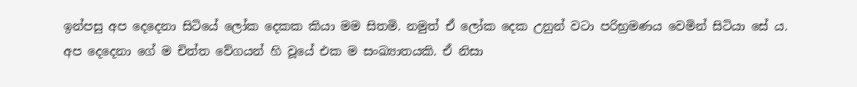ඉන්පසු අප දෙදෙනා සිටියේ ලෝක දෙකක කියා මම සිතමි. නමුත් ඒ ලෝක දෙක උනුන් වටා පරිභ්‍රමණය වෙමින් සිටියා සේ ය. අප දෙදෙනා ගේ ම චිත්ත වේගයන් හි වූයේ එක ම සංඛ්‍යාතයකි. ඒ නිසා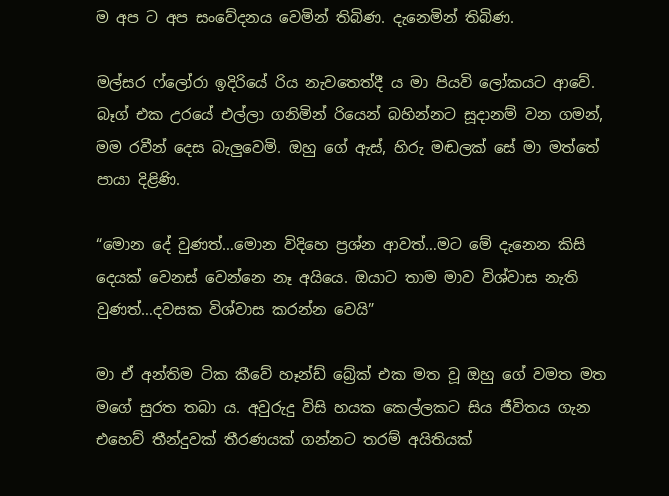ම අප ට අප සංවේදනය වෙමින් තිබිණ. දැනෙමින් තිබිණ.

මල්සර ෆ්ලෝරා ඉදිරියේ රිය නැවතෙත්දී ය මා පියවි ලෝකයට ආවේ. බෑග් එක උරයේ එල්ලා ගනිමින් රියෙන් බහින්නට සූදානම් වන ගමන්, මම රවීන් දෙස බැලුවෙමි. ඔහු ගේ ඇස්, හිරු මඬලක් සේ මා මත්තේ පායා දිළිණි.

“මොන දේ වුණත්…මොන විදිහෙ ප්‍රශ්න ආවත්…මට මේ දැනෙන කිසි දෙයක් වෙනස් වෙන්නෙ නෑ අයියෙ. ඔයාට තාම මාව විශ්වාස නැති වුණත්…දවසක විශ්වාස කරන්න වෙයි”

මා ඒ අන්තිම ටික කීවේ හෑන්ඩ් බ්‍රේක් එක මත වූ ඔහු ගේ වමත මත මගේ සුරත තබා ය. අවුරුදු විසි හයක කෙල්ලකට සිය ජීවිතය ගැන එහෙව් තීන්දුවක් තීරණයක් ගන්නට තරම් අයිතියක්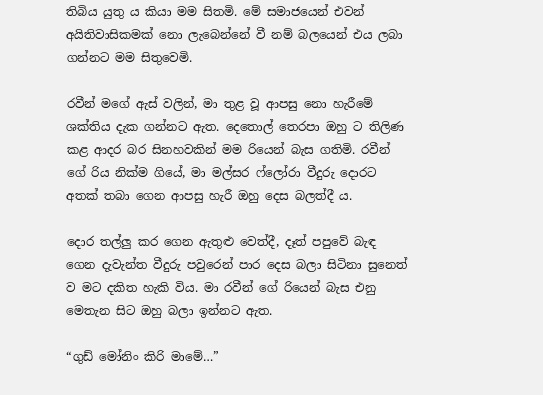තිබිය යුතු ය කියා මම සිතමි. මේ සමාජයෙන් එවන් අයිතිවාසිකමක් නො ලැබෙන්නේ වී නම් බලයෙන් එය ලබා ගන්නට මම සිතුවෙමි.

රවීන් මගේ ඇස් වලින්, මා තුළ වූ ආපසු නො හැරීමේ ශක්තිය දැක ගන්නට ඇත. දෙතොල් තෙරපා ඔහු ට තිලිණ කළ ආදර බර සිනහවකින් මම රියෙන් බැස ගතිමි. රවීන් ගේ රිය නික්ම ගියේ, මා මල්සර ෆ්ලෝරා වීදුරු දොරට අතක් තබා ගෙන ආපසු හැරී ඔහු දෙස බලත්දී ය.

දොර තල්ලු කර ගෙන ඇතුළු වෙත්දී, දෑත් පපුවේ බැඳ ගෙන දැවැන්ත වීදුරු පවුරෙන් පාර දෙස බලා සිටිනා සුනෙත් ව මට දකිත හැකි විය. මා රවීන් ගේ රියෙන් බැස එනු මෙතැන සිට ඔහු බලා ඉන්නට ඇත.

“ගුඩ් මෝනිං කිරි මාමේ…”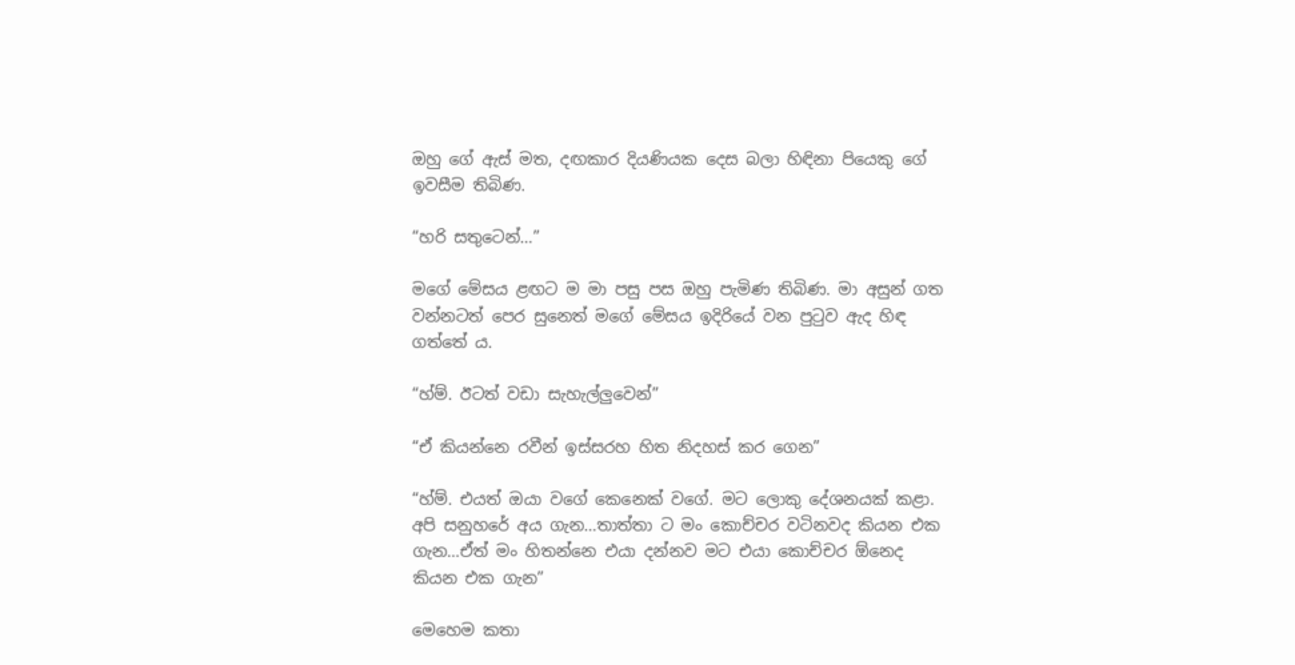ඔහු ගේ ඇස් මත, දඟකාර දියණියක දෙස බලා හිඳිනා පියෙකු ගේ ඉවසීම තිබිණ.

“හරි සතුටෙන්…”

මගේ මේසය ළඟට ම මා පසු පස ඔහු පැමිණ තිබිණ. මා අසුන් ගත වන්නටත් පෙර සුනෙත් මගේ මේසය ඉදිරියේ වන පුටුව ඇද හිඳ ගත්තේ ය.

“හ්ම්. ඊටත් වඩා සැහැල්ලුවෙන්”

“ඒ කියන්නෙ රවීන් ඉස්සරහ හිත නිදහස් කර ගෙන”

“හ්ම්. එයත් ඔයා වගේ කෙනෙක් වගේ. මට ලොකු දේශනයක් කළා. අපි සනුහරේ අය ගැන…තාත්තා ට මං කොච්චර වටිනවද කියන එක ගැන…ඒත් මං හිතන්නෙ එයා දන්නව මට එයා කොච්චර ඕනෙද කියන එක ගැන”

මෙහෙම කතා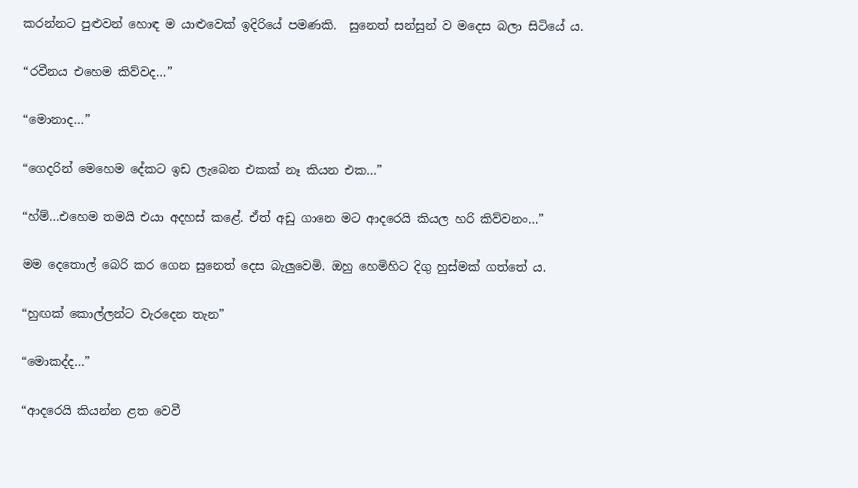කරන්නට පුළුවන් හොඳ ම යාළුවෙක් ඉදිරියේ පමණකි.  සුනෙත් සන්සුන් ව මදෙස බලා සිටියේ ය.

“රවීනය එහෙම කිව්වද…”

“මොනාද…”

“ගෙදරින් මෙහෙම දේකට ඉඩ ලැබෙන එකක් නෑ කියන එක…”

“හ්ම්…එහෙම තමයි එයා අදහස් කළේ. ඒත් අඩු ගානෙ මට ආදරෙයි කියල හරි කිව්වනං…”

මම දෙතොල් බෙරි කර ගෙන සුනෙත් දෙස බැලුවෙමි. ඔහු හෙමිහිට දිගු හුස්මක් ගත්තේ ය.

“හුඟක් කොල්ලන්ට වැරදෙන තැන”

“මොකද්ද…”

“ආදරෙයි කියන්න ළත වෙවී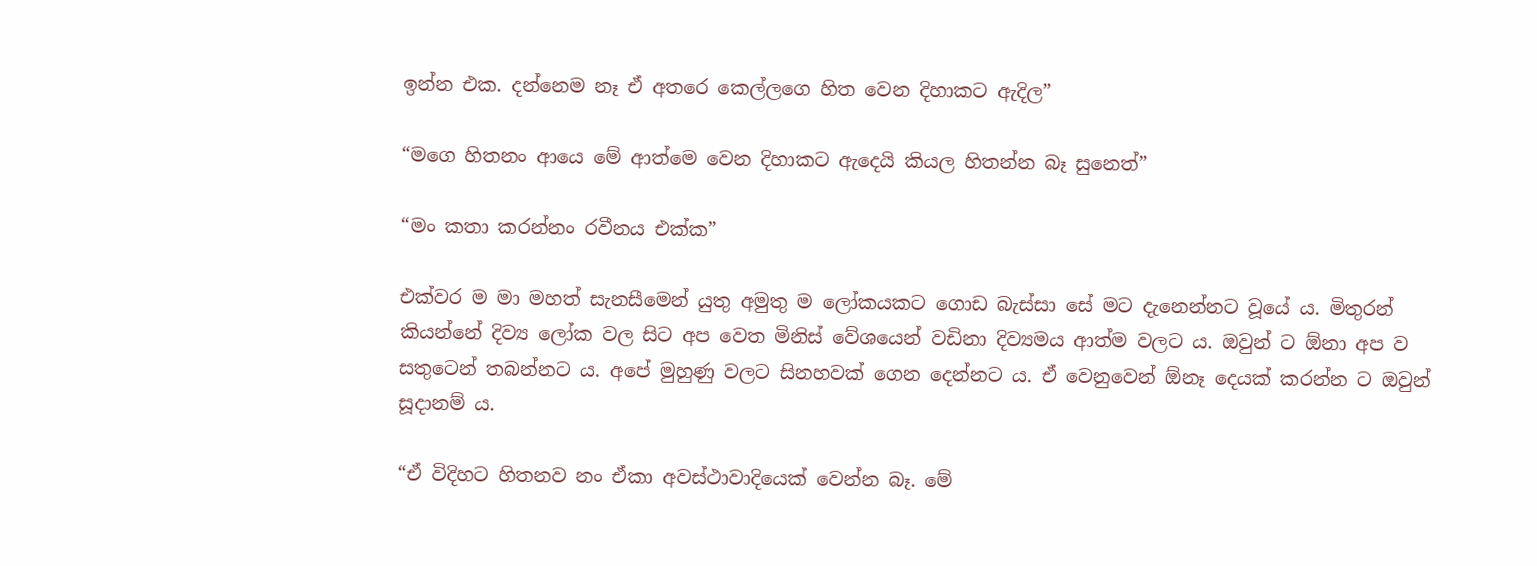ඉන්න එක. දන්නෙම නෑ ඒ අතරෙ කෙල්ලගෙ හිත වෙන දිහාකට ඇදිල”

“මගෙ හිතනං ආයෙ මේ ආත්මෙ වෙන දිහාකට ඇදෙයි කියල හිතන්න බෑ සුනෙත්”

“මං කතා කරන්නං රවීනය එක්ක”

එක්වර ම මා මහත් සැනසීමෙන් යුතු අමුතු ම ලෝකයකට ගොඩ බැස්සා සේ මට දැනෙන්නට වූයේ ය. මිතුරන් කියන්නේ දිව්‍ය ලෝක වල සිට අප වෙත මිනිස් වේශයෙන් වඩිනා දිව්‍යමය ආත්ම වලට ය. ඔවුන් ට ඕනා අප ව සතුටෙන් තබන්නට ය. අපේ මුහුණු වලට සිනහවක් ගෙන දෙන්නට ය. ඒ වෙනුවෙන් ඕනෑ දෙයක් කරන්න ට ඔවුන් සූදානම් ය.

“ඒ විදිහට හිතනව නං ඒකා අවස්ථාවාදියෙක් වෙන්න බෑ. මේ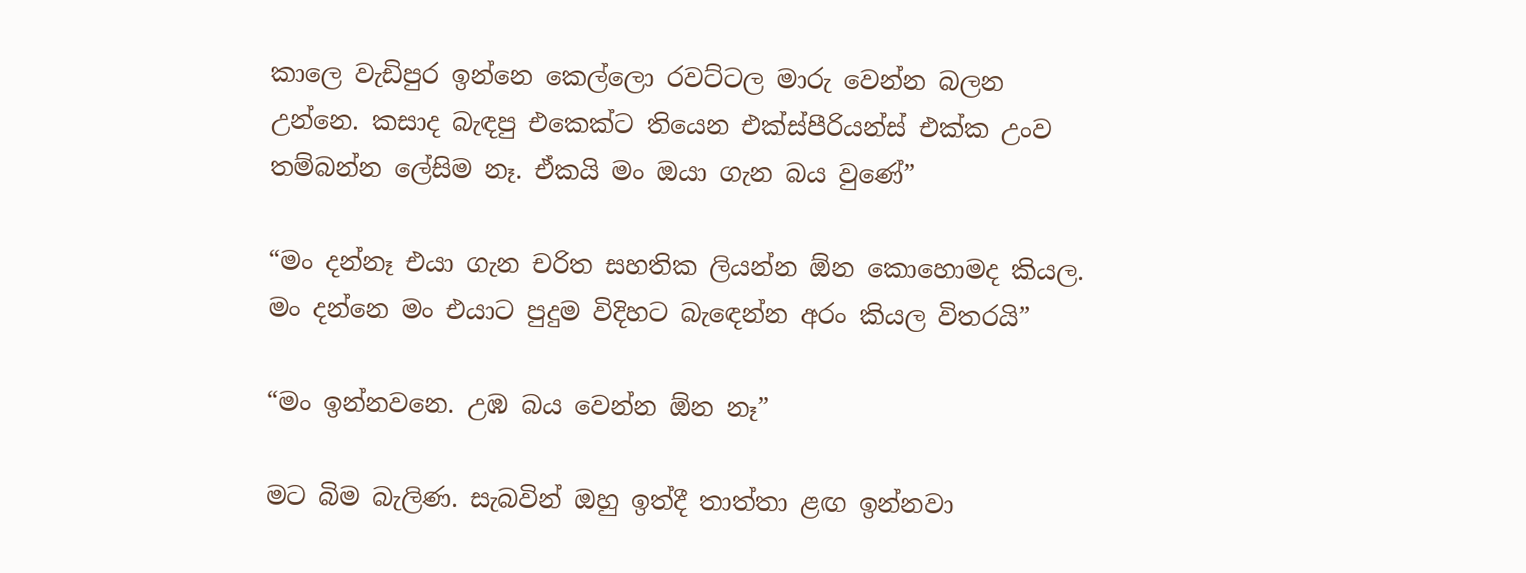කාලෙ වැඩිපුර ඉන්නෙ කෙල්ලො රවට්ටල මාරු වෙන්න බලන උන්නෙ. කසාද බැඳපු එකෙක්ට තියෙන එක්ස්පීරියන්ස් එක්ක උංව තම්බන්න ලේසිම නෑ. ඒකයි මං ඔයා ගැන බය වුණේ”

“මං දන්නෑ එයා ගැන චරිත සහතික ලියන්න ඕන කොහොමද කියල. මං දන්නෙ මං එයාට පුදුම විදිහට බැඳෙන්න අරං කියල විතරයි”

“මං ඉන්නවනෙ. උඹ බය වෙන්න ඕන නෑ”

මට බිම බැලිණ. සැබවින් ඔහු ඉත්දී තාත්තා ළඟ ඉන්නවා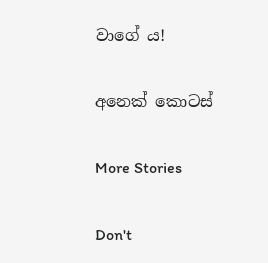වාගේ ය!

අනෙක් කොටස්

More Stories

Don't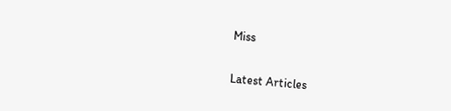Miss


Latest Articles